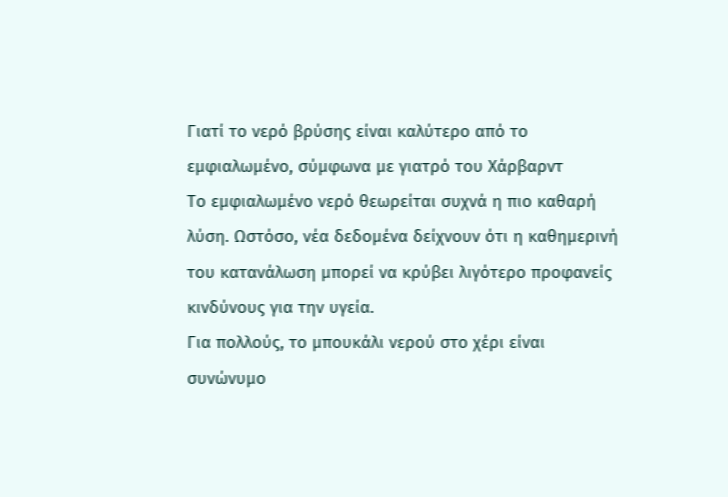Γιατί το νερό βρύσης είναι καλύτερο από το εμφιαλωμένο, σύμφωνα με γιατρό του Χάρβαρντ
Το εμφιαλωμένο νερό θεωρείται συχνά η πιο καθαρή λύση. Ωστόσο, νέα δεδομένα δείχνουν ότι η καθημερινή του κατανάλωση μπορεί να κρύβει λιγότερο προφανείς κινδύνους για την υγεία.
Για πολλούς, το μπουκάλι νερού στο χέρι είναι συνώνυμο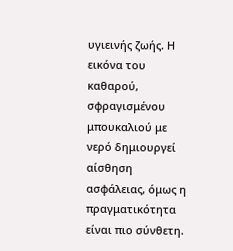υγιεινής ζωής. Η εικόνα του καθαρού, σφραγισμένου μπουκαλιού με νερό δημιουργεί αίσθηση ασφάλειας, όμως η πραγματικότητα είναι πιο σύνθετη.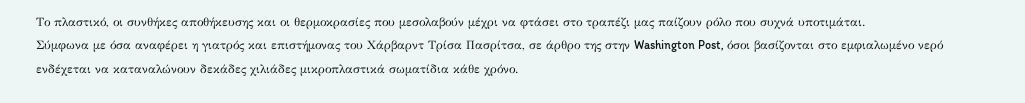Το πλαστικό, οι συνθήκες αποθήκευσης και οι θερμοκρασίες που μεσολαβούν μέχρι να φτάσει στο τραπέζι μας παίζουν ρόλο που συχνά υποτιμάται.
Σύμφωνα με όσα αναφέρει η γιατρός και επιστήμονας του Χάρβαρντ Τρίσα Πασρίτσα, σε άρθρο της στην Washington Post, όσοι βασίζονται στο εμφιαλωμένο νερό ενδέχεται να καταναλώνουν δεκάδες χιλιάδες μικροπλαστικά σωματίδια κάθε χρόνο.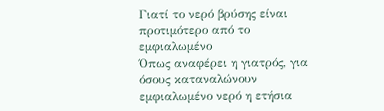Γιατί το νερό βρύσης είναι προτιμότερο από το εμφιαλωμένο
Όπως αναφέρει η γιατρός, για όσους καταναλώνουν εμφιαλωμένο νερό η ετήσια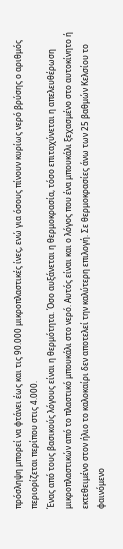πρόσληψη μπορεί να φτάνει έως και τις 90.000 μικροπλαστικές ίνες, ενώ για όσους πίνουν κυρίως νερό βρύσης ο αριθμός περιορίζεται περίπου στις 4.000.
Ένας από τους βασικούς λόγους είναι η θερμότητα. Όσο αυξάνεται η θερμοκρασία, τόσο επιταχύνεται η απελευθέρωση μικροπλαστικών από το πλαστικό μπουκάλι στο νερό. Αυτός είναι και ο λόγος που ένα μπουκάλι ξεχασμένο στο αυτοκίνητο ή εκτεθειμένο στον ήλιο το καλοκαίρι δεν αποτελεί την καλύτερη επιλογή. Σε θερμοκρασίες άνω των 25 βαθμών Κελσίου το φαινόμενο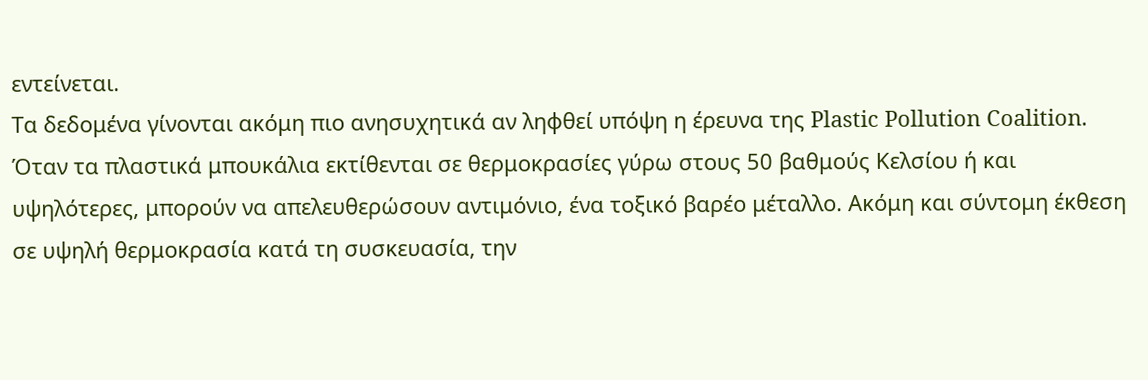εντείνεται.
Τα δεδομένα γίνονται ακόμη πιο ανησυχητικά αν ληφθεί υπόψη η έρευνα της Plastic Pollution Coalition. Όταν τα πλαστικά μπουκάλια εκτίθενται σε θερμοκρασίες γύρω στους 50 βαθμούς Κελσίου ή και υψηλότερες, μπορούν να απελευθερώσουν αντιμόνιο, ένα τοξικό βαρέο μέταλλο. Ακόμη και σύντομη έκθεση σε υψηλή θερμοκρασία κατά τη συσκευασία, την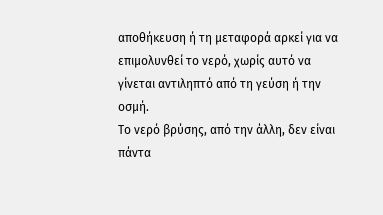αποθήκευση ή τη μεταφορά αρκεί για να επιμολυνθεί το νερό, χωρίς αυτό να γίνεται αντιληπτό από τη γεύση ή την οσμή.
Το νερό βρύσης, από την άλλη, δεν είναι πάντα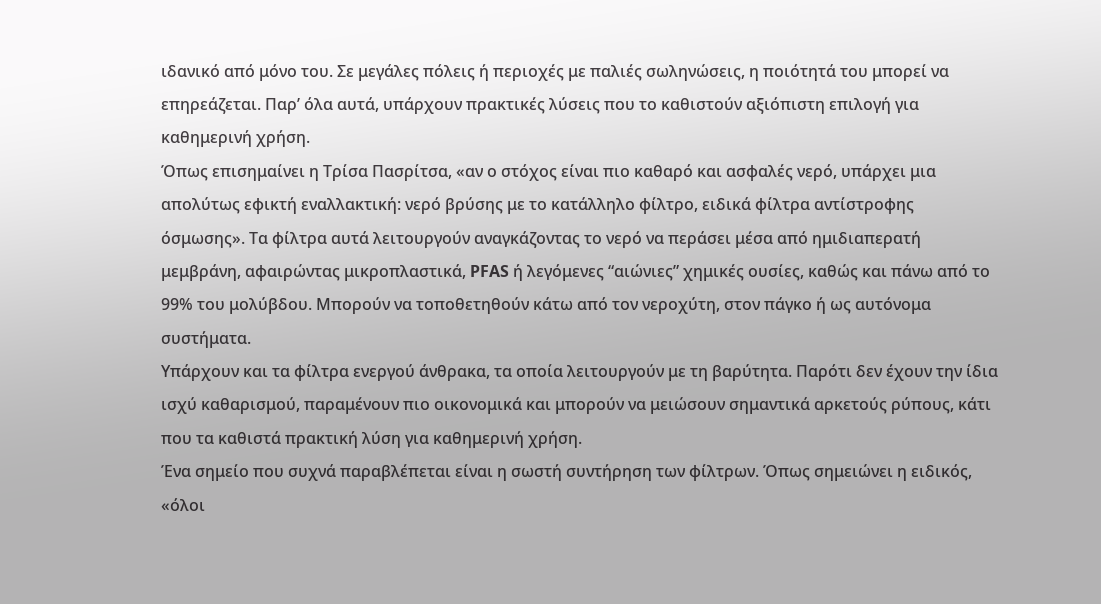ιδανικό από μόνο του. Σε μεγάλες πόλεις ή περιοχές με παλιές σωληνώσεις, η ποιότητά του μπορεί να επηρεάζεται. Παρ’ όλα αυτά, υπάρχουν πρακτικές λύσεις που το καθιστούν αξιόπιστη επιλογή για καθημερινή χρήση.
Όπως επισημαίνει η Τρίσα Πασρίτσα, «αν ο στόχος είναι πιο καθαρό και ασφαλές νερό, υπάρχει μια απολύτως εφικτή εναλλακτική: νερό βρύσης με το κατάλληλο φίλτρο, ειδικά φίλτρα αντίστροφης όσμωσης». Τα φίλτρα αυτά λειτουργούν αναγκάζοντας το νερό να περάσει μέσα από ημιδιαπερατή μεμβράνη, αφαιρώντας μικροπλαστικά, PFAS ή λεγόμενες “αιώνιες” χημικές ουσίες, καθώς και πάνω από το 99% του μολύβδου. Μπορούν να τοποθετηθούν κάτω από τον νεροχύτη, στον πάγκο ή ως αυτόνομα συστήματα.
Υπάρχουν και τα φίλτρα ενεργού άνθρακα, τα οποία λειτουργούν με τη βαρύτητα. Παρότι δεν έχουν την ίδια ισχύ καθαρισμού, παραμένουν πιο οικονομικά και μπορούν να μειώσουν σημαντικά αρκετούς ρύπους, κάτι που τα καθιστά πρακτική λύση για καθημερινή χρήση.
Ένα σημείο που συχνά παραβλέπεται είναι η σωστή συντήρηση των φίλτρων. Όπως σημειώνει η ειδικός, «όλοι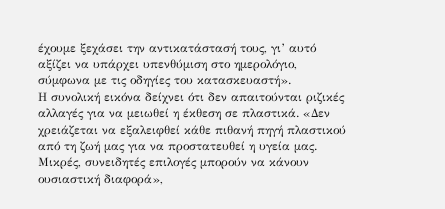έχουμε ξεχάσει την αντικατάστασή τους, γι’ αυτό αξίζει να υπάρχει υπενθύμιση στο ημερολόγιο, σύμφωνα με τις οδηγίες του κατασκευαστή».
Η συνολική εικόνα δείχνει ότι δεν απαιτούνται ριζικές αλλαγές για να μειωθεί η έκθεση σε πλαστικά. «Δεν χρειάζεται να εξαλειφθεί κάθε πιθανή πηγή πλαστικού από τη ζωή μας για να προστατευθεί η υγεία μας. Μικρές, συνειδητές επιλογές μπορούν να κάνουν ουσιαστική διαφορά»,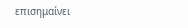επισημαίνει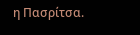η Πασρίτσα.